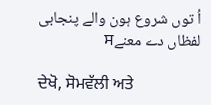اُ توں شروع ہون والے پنجابی لفظاں دے معنےਸ

ਦੇਖੋ, ਸੋਮਵੱਲੀ ਅਤੇ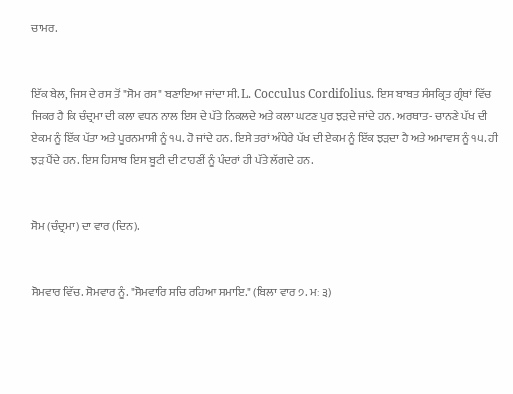ਚਾਮਰ.


ਇੱਕ ਬੇਲ, ਜਿਸ ਦੇ ਰਸ ਤੋਂ "ਸੋਮ ਰਸ" ਬਣਾਇਆ ਜਾਂਦਾ ਸੀ. L. Cocculus Cordifolius. ਇਸ ਬਾਬਤ ਸੰਸਕ੍ਰਿਤ ਗ੍ਰੰਥਾਂ ਵਿੱਚ ਜਿਕਰ ਹੈ ਕਿ ਚੰਦ੍ਰਮਾ ਦੀ ਕਲਾ ਵਧਨ ਨਾਲ ਇਸ ਦੇ ਪੱਤੇ ਨਿਕਲਦੇ ਅਤੇ ਕਲਾ ਘਟਣ ਪੁਰ ਝੜਦੇ ਜਾਂਦੇ ਹਨ. ਅਰਥਾਤ- ਚਾਨਣੇ ਪੱਖ ਦੀ ਏਕਮ ਨੂੰ ਇੱਕ ਪੱਤਾ ਅਤੇ ਪੂਰਨਮਾਸੀ ਨੂੰ ੧੫. ਹੋ ਜਾਂਦੇ ਹਨ. ਇਸੇ ਤਰਾਂ ਅੰਧੇਰੇ ਪੱਖ ਦੀ ਏਕਮ ਨੂੰ ਇੱਕ ਝੜਦਾ ਹੈ ਅਤੇ ਅਮਾਵਸ ਨੂੰ ੧੫. ਹੀ ਝੜ ਪੈਂਦੇ ਹਨ. ਇਸ ਹਿਸਾਬ ਇਸ ਬੂਟੀ ਦੀ ਟਾਹਣੀਂ ਨੂੰ ਪੰਦਰਾਂ ਹੀ ਪੱਤੇ ਲੱਗਦੇ ਹਨ.


ਸੋਮ (ਚੰਦ੍ਰਮਾ) ਦਾ ਵਾਰ (ਦਿਨ).


ਸੋਮਵਾਰ ਵਿੱਚ. ਸੋਮਵਾਰ ਨੂੰ. "ਸੋਮਵਾਰਿ ਸਚਿ ਰਹਿਆ ਸਮਾਇ." (ਬਿਲਾ ਵਾਰ ੭. ਮਃ ੩)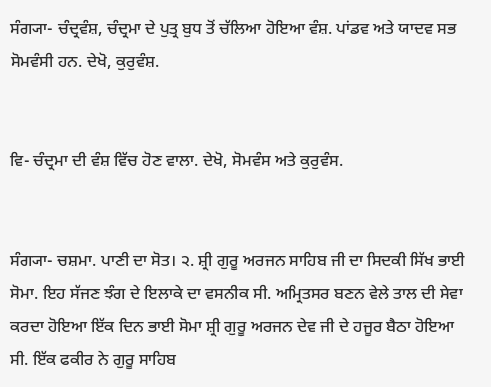ਸੰਗ੍ਯਾ- ਚੰਦ੍ਰਵੰਸ਼, ਚੰਦ੍ਰਮਾ ਦੇ ਪੁਤ੍ਰ ਬੁਧ ਤੋਂ ਚੱਲਿਆ ਹੋਇਆ ਵੰਸ਼. ਪਾਂਡਵ ਅਤੇ ਯਾਦਵ ਸਭ ਸੋਮਵੰਸੀ ਹਨ. ਦੇਖੋ, ਕੁਰੁਵੰਸ਼.


ਵਿ- ਚੰਦ੍ਰਮਾ ਦੀ ਵੰਸ਼ ਵਿੱਚ ਹੋਣ ਵਾਲਾ. ਦੇਖੋ, ਸੋਮਵੰਸ ਅਤੇ ਕੁਰੁਵੰਸ.


ਸੰਗ੍ਯਾ- ਚਸ਼ਮਾ. ਪਾਣੀ ਦਾ ਸੋਤ। ੨. ਸ਼੍ਰੀ ਗੁਰੂ ਅਰਜਨ ਸਾਹਿਬ ਜੀ ਦਾ ਸਿਦਕੀ ਸਿੱਖ ਭਾਈ ਸੋਮਾ. ਇਹ ਸੱਜਣ ਝੰਗ ਦੇ ਇਲਾਕੇ ਦਾ ਵਸਨੀਕ ਸੀ. ਅਮ੍ਰਿਤਸਰ ਬਣਨ ਵੇਲੇ ਤਾਲ ਦੀ ਸੇਵਾ ਕਰਦਾ ਹੋਇਆ ਇੱਕ ਦਿਨ ਭਾਈ ਸੋਮਾ ਸ਼੍ਰੀ ਗੁਰੂ ਅਰਜਨ ਦੇਵ ਜੀ ਦੇ ਹਜੂਰ ਬੈਠਾ ਹੋਇਆ ਸੀ. ਇੱਕ ਫਕੀਰ ਨੇ ਗੁਰੂ ਸਾਹਿਬ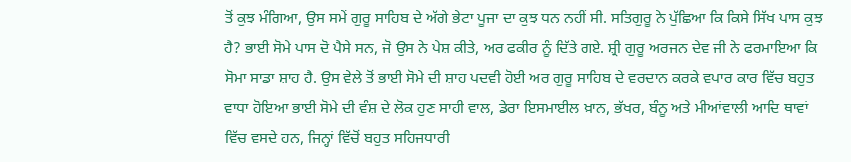ਤੋਂ ਕੁਝ ਮੰਗਿਆ, ਉਸ ਸਮੇਂ ਗੁਰੂ ਸਾਹਿਬ ਦੇ ਅੱਗੇ ਭੇਟਾ ਪੂਜਾ ਦਾ ਕੁਝ ਧਨ ਨਹੀਂ ਸੀ. ਸਤਿਗੁਰੂ ਨੇ ਪੁੱਛਿਆ ਕਿ ਕਿਸੇ ਸਿੱਖ ਪਾਸ ਕੁਝ ਹੈ? ਭਾਈ ਸੋਮੇ ਪਾਸ ਦੋ ਪੈਸੇ ਸਨ, ਜੋ ਉਸ ਨੇ ਪੇਸ਼ ਕੀਤੇ, ਅਰ ਫਕੀਰ ਨੂੰ ਦਿੱਤੇ ਗਏ. ਸ਼੍ਰੀ ਗੁਰੂ ਅਰਜਨ ਦੇਵ ਜੀ ਨੇ ਫਰਮਾਇਆ ਕਿ ਸੋਮਾ ਸਾਡਾ ਸ਼ਾਹ ਹੈ. ਉਸ ਵੇਲੇ ਤੋਂ ਭਾਈ ਸੋਮੇ ਦੀ ਸ਼ਾਹ ਪਦਵੀ ਹੋਈ ਅਰ ਗੁਰੂ ਸਾਹਿਬ ਦੇ ਵਰਦਾਨ ਕਰਕੇ ਵਪਾਰ ਕਾਰ ਵਿੱਚ ਬਹੁਤ ਵਾਧਾ ਹੋਇਆ ਭਾਈ ਸੋਮੇ ਦੀ ਵੰਸ਼ ਦੇ ਲੋਕ ਹੁਣ ਸਾਹੀ ਵਾਲ, ਡੇਰਾ ਇਸਮਾਈਲ ਖ਼ਾਨ, ਭੱਖਰ, ਬੰਨੂ ਅਤੇ ਮੀਆਂਵਾਲੀ ਆਦਿ ਥਾਵਾਂ ਵਿੱਚ ਵਸਦੇ ਹਨ, ਜਿਨ੍ਹਾਂ ਵਿੱਚੋਂ ਬਹੁਤ ਸਹਿਜਧਾਰੀ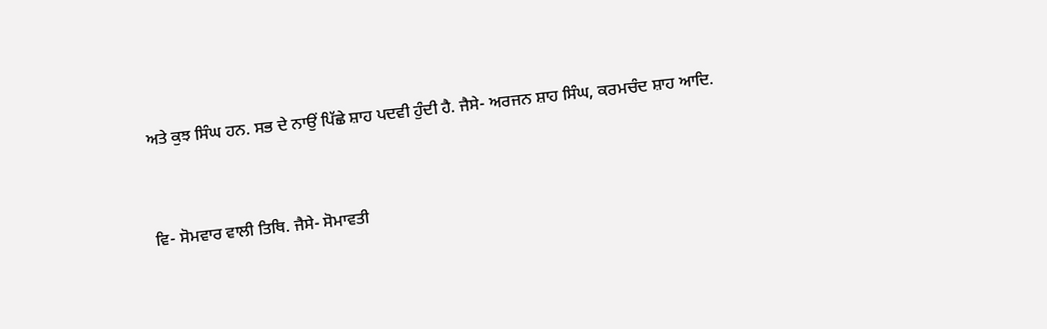ਅਤੇ ਕੁਝ ਸਿੰਘ ਹਨ. ਸਭ ਦੇ ਨਾਉਂ ਪਿੱਛੇ ਸ਼ਾਹ ਪਦਵੀ ਹੁੰਦੀ ਹੈ. ਜੈਸੇ- ਅਰਜਨ ਸ਼ਾਹ ਸਿੰਘ, ਕਰਮਚੰਦ ਸ਼ਾਹ ਆਦਿ.


ਵਿ- ਸੋਮਵਾਰ ਵਾਲੀ ਤਿਥਿ. ਜੈਸੇ- ਸੋਮਾਵਤੀ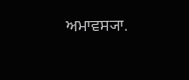ਅਮਾਵਸ੍ਯਾ.